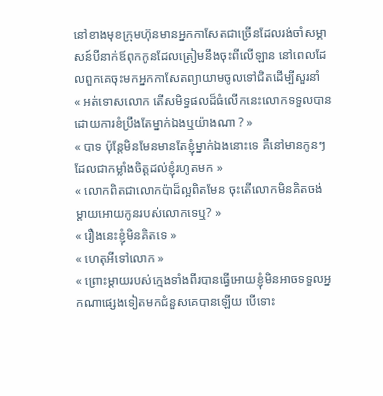នៅខាងមុខក្រុមហ៊ុនមានអ្នកកាសែតជាច្រើនដែលរង់ចាំសម្ភាសន៍បីនាក់ឪពុកកូនដែលត្រៀមនឹងចុះពីលើឡាន នៅពេលដែលពួកគេចុះមកអ្នកកាសែតព្យាយាមចូលទៅជិតដើម្បីសួរនាំ
« អត់ទោសលោក តើសមិទ្ធផលដ៏ធំលើកនេះលោកទទួលបានដោយការខំប្រឹងតែម្នាក់ឯងឬយ៉ាងណា ? »
« បាទ ប៉ុន្តែមិនមែនមានតែខ្ញុំម្នាក់ឯងនោះទេ គឺនៅមានកូនៗដែលជាកម្លាំងចិត្តដល់ខ្ញុំរហូតមក »
« លោកពិតជាលោកប៉ាដ៏ល្អពិតមែន ចុះតើលោកមិនគិតចង់ម្ដាយអោយកូនរបស់លោកទេឬ? »
« រឿងនេះខ្ញុំមិនគិតទេ »
« ហេតុអីទៅលោក »
« ព្រោះម្ដាយរបស់ក្មេងទាំងពីរបានធ្វើអោយខ្ញុំមិនអាចទទួលអ្នកណាផ្សេងទៀតមកជំនួសគេបានឡើយ បើទោះ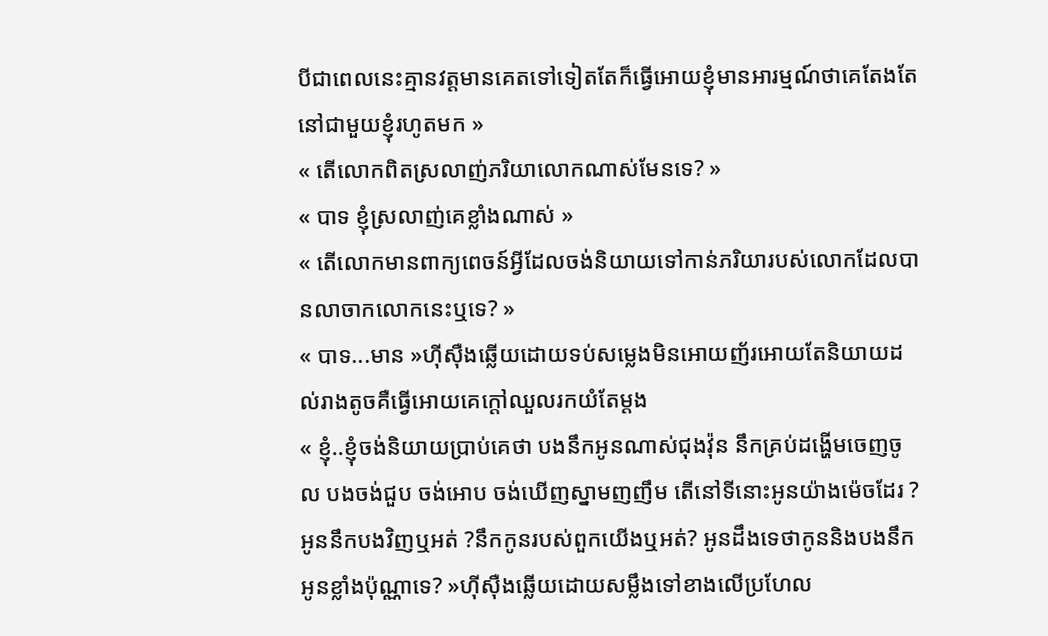បីជាពេលនេះគ្មានវត្តមានគេតទៅទៀតតែក៏ធ្វើអោយខ្ញុំមានអារម្មណ៍ថាគេតែងតែនៅជាមួយខ្ញុំរហូតមក »
« តើលោកពិតស្រលាញ់ភរិយាលោកណាស់មែនទេ? »
« បាទ ខ្ញុំស្រលាញ់គេខ្លាំងណាស់ »
« តើលោកមានពាក្យពេចន៍អ្វីដែលចង់និយាយទៅកាន់ភរិយារបស់លោកដែលបានលាចាកលោកនេះឬទេ? »
« បាទ...មាន »ហុីសុឺងឆ្លើយដោយទប់សម្លេងមិនអោយញ័រអោយតែនិយាយដល់រាងតូចគឺធ្វើអោយគេក្ដៅឈួលរកយំតែម្ដង
« ខ្ញុំ..ខ្ញុំចង់និយាយប្រាប់គេថា បងនឹកអូនណាស់ជុងវ៉ុន នឹកគ្រប់ដង្ហើមចេញចូល បងចង់ជួប ចង់អោប ចង់ឃើញស្នាមញញឹម តើនៅទីនោះអូនយ៉ាងម៉េចដែរ ?អូននឹកបងវិញឬអត់ ?នឹកកូនរបស់ពួកយើងឬអត់? អូនដឹងទេថាកូននិងបងនឹកអូនខ្លាំងប៉ុណ្ណាទេ? »ហុីសុឺងឆ្លើយដោយសម្លឹងទៅខាងលើប្រហែល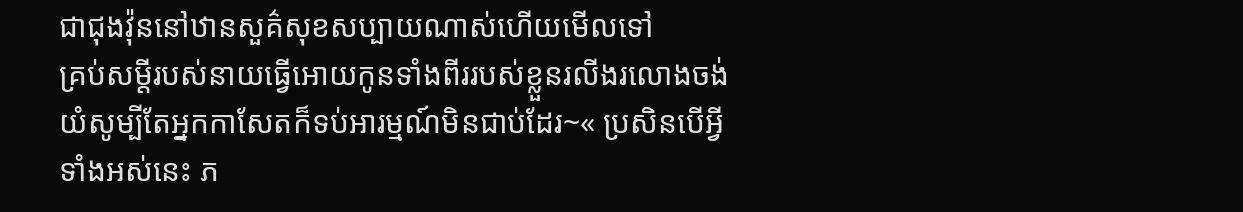ជាជុងវ៉ុននៅឋានសួគ៌សុខសប្បាយណាស់ហើយមើលទៅ
គ្រប់សម្ដីរបស់នាយធ្វើអោយកូនទាំងពីររបស់ខ្លួនរលីងរលោងចង់យំសូម្បីតែអ្នកកាសែតក៏ទប់អារម្មណ៍មិនជាប់ដែរ~« ប្រសិនបើអ្វីទាំងអស់នេះ ភ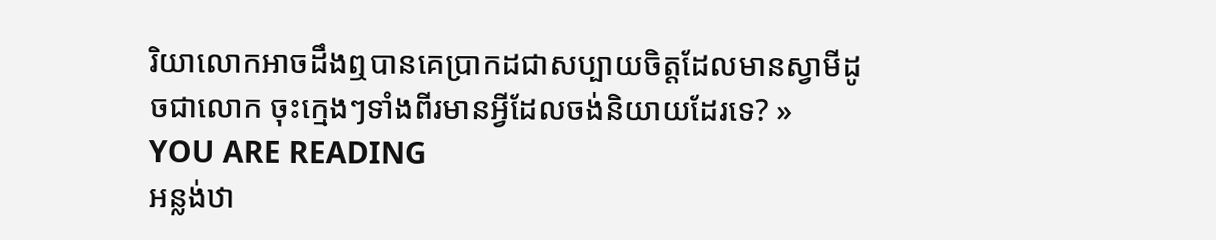រិយាលោកអាចដឹងឮបានគេប្រាកដជាសប្បាយចិត្តដែលមានស្វាមីដូចជាលោក ចុះក្មេងៗទាំងពីរមានអ្វីដែលចង់និយាយដែរទេ? »
YOU ARE READING
អន្លង់ឋា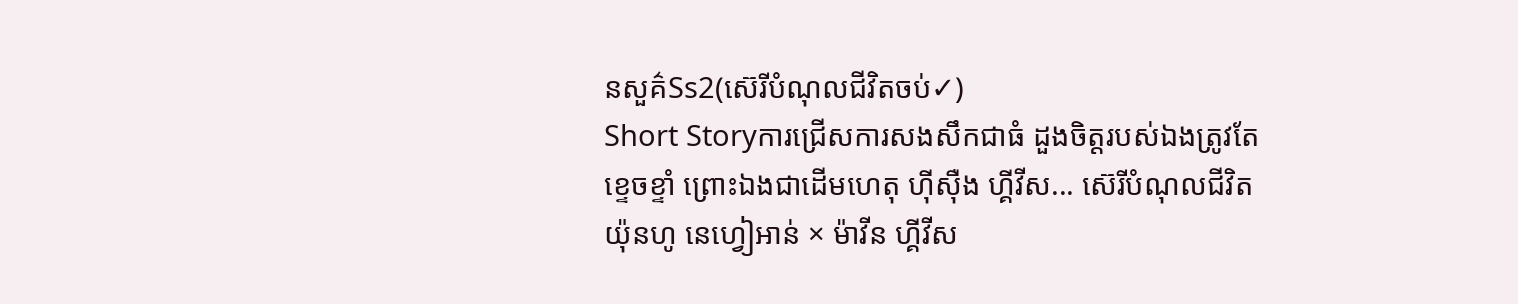នសួគ៌Ss2(ស៊េរីបំណុលជីវិតចប់✓)
Short Storyការជ្រើសការសងសឹកជាធំ ដួងចិត្តរបស់ឯងត្រូវតែខ្ទេចខ្ទាំ ព្រោះឯងជាដើមហេតុ ហុីសុឺង ហ្គីវីស... ស៊េរីបំណុលជីវិត យ៉ុនហូ នេហ្វៀអាន់ × ម៉ាវីន ហ្គីវីស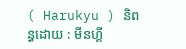( Harukyu ) និពន្ធដោយ : មីនហ្គី